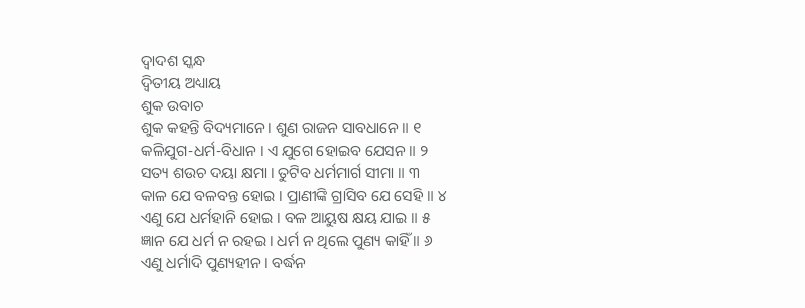ଦ୍ୱାଦଶ ସ୍କନ୍ଧ
ଦ୍ୱିତୀୟ ଅଧ୍ୟାୟ
ଶୁକ ଉବାଚ
ଶୁକ କହନ୍ତି ବିଦ୍ୟମାନେ । ଶୁଣ ରାଜନ ସାବଧାନେ ॥ ୧
କଳିଯୁଗ-ଧର୍ମ-ବିଧାନ । ଏ ଯୁଗେ ହୋଇବ ଯେସନ ॥ ୨
ସତ୍ୟ ଶଉଚ ଦୟା କ୍ଷମା । ତୁଟିବ ଧର୍ମମାର୍ଗ ସୀମା ॥ ୩
କାଳ ଯେ ବଳବନ୍ତ ହୋଇ । ପ୍ରାଣୀଙ୍କି ଗ୍ରାସିବ ଯେ ସେହି ॥ ୪
ଏଣୁ ଯେ ଧର୍ମହାନି ହୋଇ । ବଳ ଆୟୁଷ କ୍ଷୟ ଯାଇ ॥ ୫
ଜ୍ଞାନ ଯେ ଧର୍ମ ନ ରହଇ । ଧର୍ମ ନ ଥିଲେ ପୁଣ୍ୟ କାହିଁ ॥ ୬
ଏଣୁ ଧର୍ମାଦି ପୁଣ୍ୟହୀନ । ବର୍ଦ୍ଧନ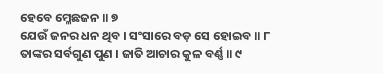ହେବେ ମ୍ଳେଛଜନ ॥ ୭
ଯେଉଁ ଜନର ଧନ ଥିବ । ସଂସାରେ ବଡ଼ ସେ ହୋଇବ ॥ ୮
ତାଙ୍କର ସର୍ବଗୁଣ ପୁଣ । ଜାତି ଆଚାର କୁଳ ବର୍ଣ୍ଣ ॥ ୯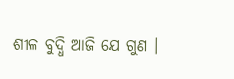ଶୀଳ ବୁଦ୍ଧି ଆଜି ଯେ ଗୁଣ ।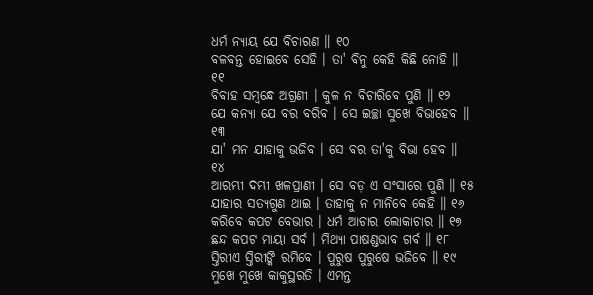ଧର୍ମ ନ୍ୟାୟ ଯେ ବିଚାରଣ ॥ ୧୦
ବଳବନ୍ତ ହୋଇବେ ସେହି । ତା' ବିନୁ କେହି କିଛି ନୋହି ॥ ୧୧
ବିବାହ ସମ୍ବନ୍ଧେ ଅଗ୍ରଣୀ । କୁଳ ନ ବିଚାରିବେ ପୁଣି ॥ ୧୨
ଯେ କନ୍ୟା ଯେ ବର ବରିବ । ସେ ଇଚ୍ଛା ସୁଖେ ବିଭାହେବ ॥ ୧୩
ଯା' ମନ ଯାହାକୁ ଭଜିବ । ସେ ବର ତା'କୁ ବିଭା ହେବ ॥ ୧୪
ଆରମ୍ଭୀ ଦମ୍ଭୀ ଖଳପ୍ରାଣୀ । ସେ ବଡ଼ ଏ ସଂସାରେ ପୁଣି ॥ ୧୫
ଯାହାର ସତ୍ୟଗୁଣ ଥାଇ । ତାହାକୁ ନ ମାନିବେ କେହି ॥ ୧୬
କରିବେ କପଟ ବେଭାର । ଧର୍ମ ଆଚାର ଲୋକାଚାର ॥ ୧୭
ଛନ୍ଦ କପଟ ମାୟା ସର୍ବ । ମିଥ୍ୟା ପାଷଣ୍ଡଭାବ ଗର୍ବ ॥ ୧୮
ସ୍ତିରୀଏ ସ୍ତିରୀଙ୍କି ରମିବେ । ପୁରୁଷ ପୁରୁଷେ ଭଜିବେ ॥ ୧୯
ମୁଖେ ମୁଖେ କାକୁସ୍ଥରତି । ଏମନ୍ତ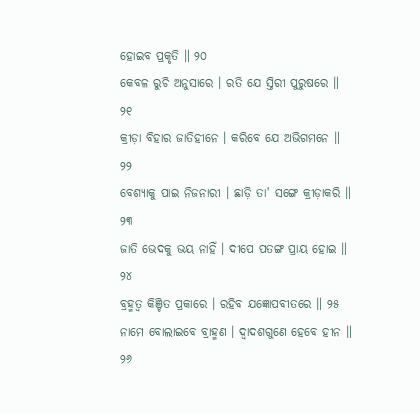ହୋଇବ ପ୍ରକୃତି ॥ ୨୦
କେବଳ ରୁଚି ଅନୁସାରେ । ରତି ଯେ ସ୍ତିରୀ ପୁରୁଷରେ ॥ ୨୧
କ୍ରୀଡ଼ା ବିହାର ଜାତିହୀନେ । କରିବେ ଯେ ଅଭିଗମନେ ॥ ୨୨
ବେଶ୍ୟାକୁ ପାଇ ନିଜନାରୀ । ଛାଡ଼ି ତା' ସଙ୍ଗେ କ୍ରୀଡ଼ାକରି ॥ ୨୩
ଜାତି ଭେଦକୁ ଭୟ ନାହିଁ । ଦୀପେ ପତଙ୍ଗ ପ୍ରାୟ ହୋଇ ॥ ୨୪
ବ୍ରହ୍ମତ୍ୱ କିଞ୍ଚିତ ପ୍ରକାରେ । ରହିବ ଯଜ୍ଞୋପବୀତରେ ॥ ୨୫
ନାମେ ବୋଲାଇବେ ବ୍ରାହ୍ମଣ । ଦ୍ୱାଦଶଗୁଣେ ହେବେ ହୀନ ॥ ୨୬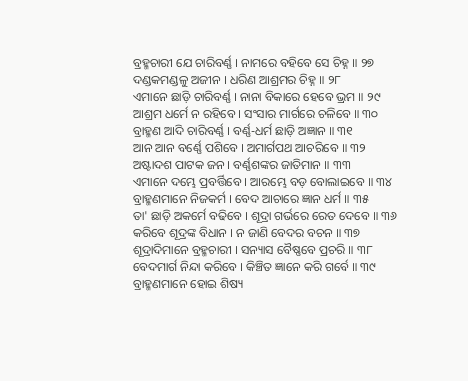ବ୍ରହ୍ମଚାରୀ ଯେ ଚାରିବର୍ଣ୍ଣ । ନାମରେ ବହିବେ ସେ ଚିହ୍ନ ॥ ୨୭
ଦଣ୍ଡକମଣ୍ଡଳୁ ଅଜୀନ । ଧରିଣ ଆଶ୍ରମର ଚିହ୍ନ ॥ ୨୮
ଏମାନେ ଛାଡ଼ି ଚାରିବର୍ଣ୍ଣ । ନାନା ବିକାରେ ହେବେ ଭ୍ରମ ॥ ୨୯
ଆଶ୍ରମ ଧର୍ମେ ନ ରହିବେ । ସଂସାର ମାର୍ଗରେ ଚଳିବେ ॥ ୩୦
ବ୍ରାହ୍ମଣ ଆଦି ଚାରିବର୍ଣ୍ଣ । ବର୍ଣ୍ଣ-ଧର୍ମ ଛାଡ଼ି ଅଜ୍ଞାନ ॥ ୩୧
ଆନ ଆନ ବର୍ଣ୍ଣେ ପଶିବେ । ଅମାର୍ଗପଥ ଆଚରିବେ ॥ ୩୨
ଅଷ୍ଟାଦଶ ପାଟକ ଜନ । ବର୍ଣ୍ଣଶଙ୍କର ଜାତିମାନ ॥ ୩୩
ଏମାନେ ଦମ୍ଭେ ପ୍ରବର୍ତ୍ତିବେ । ଆରମ୍ଭେ ବଡ଼ ବୋଲାଇବେ ॥ ୩୪
ବ୍ରାହ୍ମଣମାନେ ନିଜକର୍ମ । ବେଦ ଆଚାରେ ଜ୍ଞାନ ଧର୍ମ ॥ ୩୫
ତା' ଛାଡ଼ି ଅକର୍ମେ ବଢିବେ । ଶୂଦ୍ରା ଗର୍ଭରେ ରେତ ଦେବେ ॥ ୩୬
କରିବେ ଶୂଦ୍ରଙ୍କ ବିଧାନ । ନ ଜାଣି ବେଦର ବଚନ ॥ ୩୭
ଶୂଦ୍ରାଦିମାନେ ବ୍ରହ୍ମଚାରୀ । ସନ୍ୟାସ ବୈଷ୍ଣବେ ପ୍ରଚରି ॥ ୩୮
ବେଦମାର୍ଗ ନିନ୍ଦା କରିବେ । କିଞ୍ଚିତ ଜ୍ଞାନେ କରି ଗର୍ବେ ॥ ୩୯
ବ୍ରାହ୍ମଣମାନେ ହୋଇ ଶିଷ୍ୟ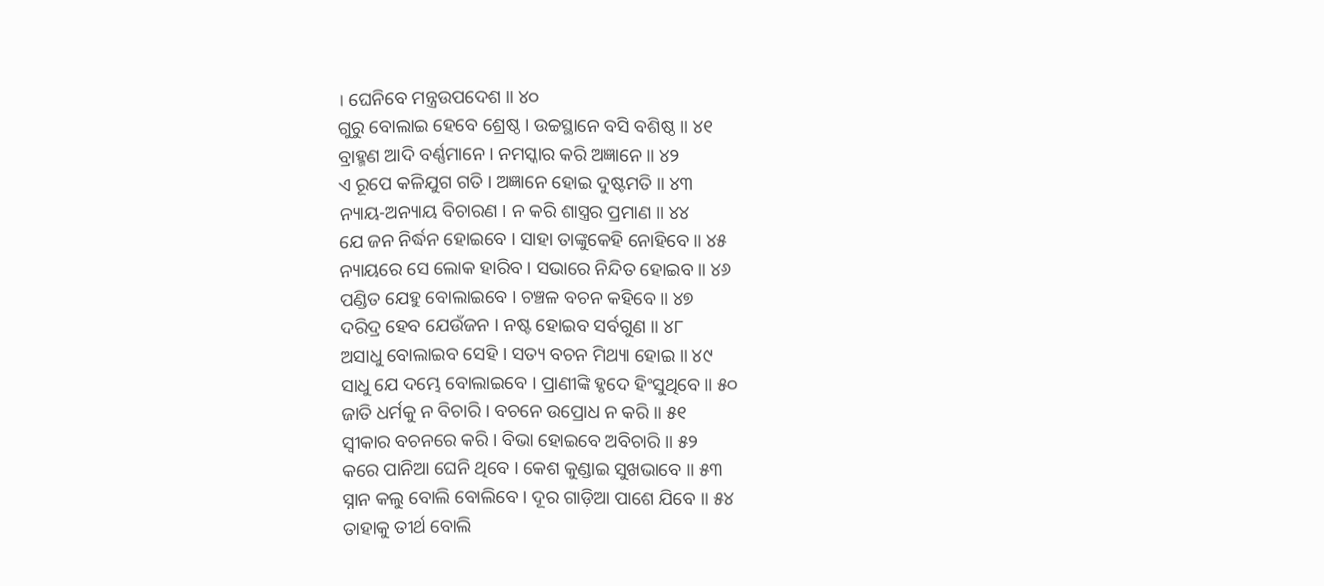। ଘେନିବେ ମନ୍ତ୍ରଉପଦେଶ ॥ ୪୦
ଗୁରୁ ବୋଲାଇ ହେବେ ଶ୍ରେଷ୍ଠ । ଉଚ୍ଚସ୍ଥାନେ ବସି ବଶିଷ୍ଠ ॥ ୪୧
ବ୍ରାହ୍ମଣ ଆଦି ବର୍ଣ୍ଣମାନେ । ନମସ୍କାର କରି ଅଜ୍ଞାନେ ॥ ୪୨
ଏ ରୂପେ କଳିଯୁଗ ଗତି । ଅଜ୍ଞାନେ ହୋଇ ଦୁଷ୍ଟମତି ॥ ୪୩
ନ୍ୟାୟ-ଅନ୍ୟାୟ ବିଚାରଣ । ନ କରି ଶାସ୍ତ୍ରର ପ୍ରମାଣ ॥ ୪୪
ଯେ ଜନ ନିର୍ଦ୍ଧନ ହୋଇବେ । ସାହା ତାଙ୍କୁକେହି ନୋହିବେ ॥ ୪୫
ନ୍ୟାୟରେ ସେ ଲୋକ ହାରିବ । ସଭାରେ ନିନ୍ଦିତ ହୋଇବ ॥ ୪୬
ପଣ୍ଡିତ ଯେହୁ ବୋଲାଇବେ । ଚଞ୍ଚଳ ବଚନ କହିବେ ॥ ୪୭
ଦରିଦ୍ର ହେବ ଯେଉଁଜନ । ନଷ୍ଟ ହୋଇବ ସର୍ବଗୁଣ ॥ ୪୮
ଅସାଧୁ ବୋଲାଇବ ସେହି । ସତ୍ୟ ବଚନ ମିଥ୍ୟା ହୋଇ ॥ ୪୯
ସାଧୁ ଯେ ଦମ୍ଭେ ବୋଲାଇବେ । ପ୍ରାଣୀଙ୍କି ହୃଦେ ହିଂସୁଥିବେ ॥ ୫୦
ଜାତି ଧର୍ମକୁ ନ ବିଚାରି । ବଚନେ ଉପ୍ରୋଧ ନ କରି ॥ ୫୧
ସ୍ୱୀକାର ବଚନରେ କରି । ବିଭା ହୋଇବେ ଅବିଚାରି ॥ ୫୨
କରେ ପାନିଆ ଘେନି ଥିବେ । କେଶ କୁଣ୍ଡାଇ ସୁଖଭାବେ ॥ ୫୩
ସ୍ନାନ କଲୁ ବୋଲି ବୋଲିବେ । ଦୂର ଗାଡ଼ିଆ ପାଶେ ଯିବେ ॥ ୫୪
ତାହାକୁ ତୀର୍ଥ ବୋଲି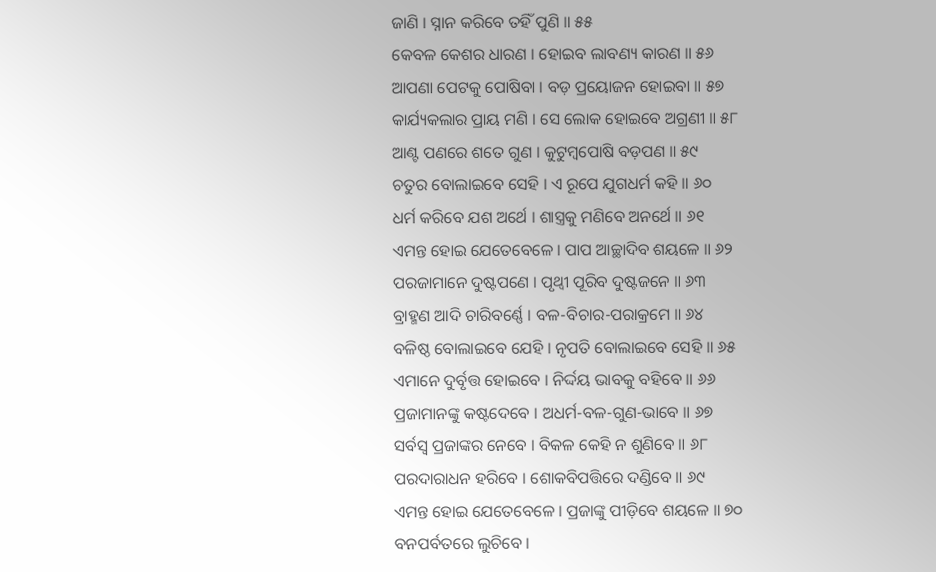ଜାଣି । ସ୍ନାନ କରିବେ ତହିଁ ପୁଣି ॥ ୫୫
କେବଳ କେଶର ଧାରଣ । ହୋଇବ ଲାବଣ୍ୟ କାରଣ ॥ ୫୬
ଆପଣା ପେଟକୁ ପୋଷିବା । ବଡ଼ ପ୍ରୟୋଜନ ହୋଇବା ॥ ୫୭
କାର୍ଯ୍ୟକଲାର ପ୍ରାୟ ମଣି । ସେ ଲୋକ ହୋଇବେ ଅଗ୍ରଣୀ ॥ ୫୮
ଆଣ୍ଟ ପଣରେ ଶତେ ଗୁଣ । କୁଟୁମ୍ବପୋଷି ବଡ଼ପଣ ॥ ୫୯
ଚତୁର ବୋଲାଇବେ ସେହି । ଏ ରୂପେ ଯୁଗଧର୍ମ କହି ॥ ୬୦
ଧର୍ମ କରିବେ ଯଶ ଅର୍ଥେ । ଶାସ୍ତ୍ରକୁ ମଣିବେ ଅନର୍ଥେ ॥ ୬୧
ଏମନ୍ତ ହୋଇ ଯେତେବେଳେ । ପାପ ଆଚ୍ଛାଦିବ ଶୟଳେ ॥ ୬୨
ପରଜାମାନେ ଦୁଷ୍ଟପଣେ । ପୃଥ୍ୱୀ ପୂରିବ ଦୁଷ୍ଟଜନେ ॥ ୬୩
ବ୍ରାହ୍ମଣ ଆଦି ଚାରିବର୍ଣ୍ଣେ । ବଳ-ବିଚାର-ପରାକ୍ରମେ ॥ ୬୪
ବଳିଷ୍ଠ ବୋଲାଇବେ ଯେହି । ନୃପତି ବୋଲାଇବେ ସେହି ॥ ୬୫
ଏମାନେ ଦୁର୍ବୃତ୍ତ ହୋଇବେ । ନିର୍ଦ୍ଦୟ ଭାବକୁ ବହିବେ ॥ ୬୬
ପ୍ରଜାମାନଙ୍କୁ କଷ୍ଟଦେବେ । ଅଧର୍ମ-ବଳ-ଗୁଣ-ଭାବେ ॥ ୬୭
ସର୍ବସ୍ୱ ପ୍ରଜାଙ୍କର ନେବେ । ବିକଳ କେହି ନ ଶୁଣିବେ ॥ ୬୮
ପରଦାରାଧନ ହରିବେ । ଶୋକବିପତ୍ତିରେ ଦଣ୍ଡିବେ ॥ ୬୯
ଏମନ୍ତ ହୋଇ ଯେତେବେଳେ । ପ୍ରଜାଙ୍କୁ ପୀଡ଼ିବେ ଶୟଳେ ॥ ୭୦
ବନପର୍ବତରେ ଲୁଚିବେ ।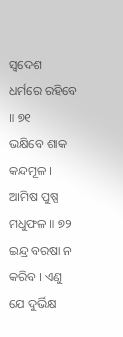ସ୍ୱଦେଶ ଧର୍ମରେ ରହିବେ ॥ ୭୧
ଭକ୍ଷିବେ ଶାକ କନ୍ଦମୂଳ । ଆମିଷ ପୁଷ୍ପ ମଧୁଫଳ ॥ ୭୨
ଇନ୍ଦ୍ର ବରଷା ନ କରିବ । ଏଣୁ ଯେ ଦୁର୍ଭିକ୍ଷ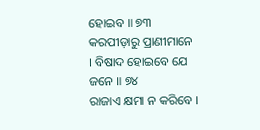ହୋଇବ ॥ ୭୩
କରପୀଡ଼ାରୁ ପ୍ରାଣୀମାନେ । ବିଷାଦ ହୋଇବେ ଯେ ଜନେ ॥ ୭୪
ରାଜାଏ କ୍ଷମା ନ କରିବେ ।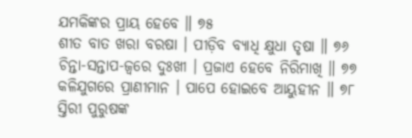ଯମକିଙ୍କର ପ୍ରାୟ ହେବେ ॥ ୭୫
ଶୀତ ବାତ ଖରା ବରଷା । ପୀଡ଼ିବ ବ୍ୟାଧି କ୍ଷୁଧା ତୃଷା ॥ ୭୬
ଚିନ୍ତା-ସନ୍ତାପ-ଜ୍ୱରେ ଦୁଃଖୀ । ପ୍ରଜାଏ ହେବେ ନିରିମାଖି ॥ ୭୭
କଳିଯୁଗରେ ପ୍ରାଣୀମାନ । ପାପେ ହୋଇବେ ଆୟୁହୀନ ॥ ୭୮
ସ୍ତିରୀ ପୁରୁଷଙ୍କ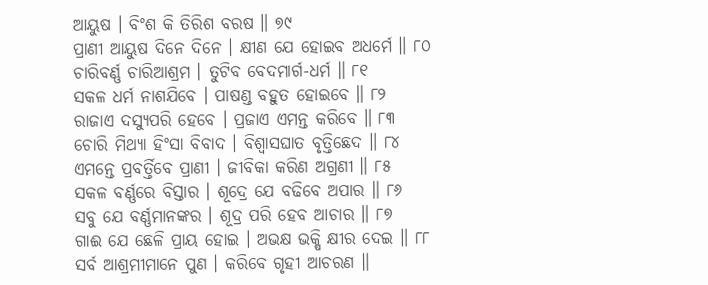ଆୟୁଷ । ବିଂଶ କି ତିରିଶ ବରଷ ॥ ୭୯
ପ୍ରାଣୀ ଆୟୁଷ ଦିନେ ଦିନେ । କ୍ଷୀଣ ଯେ ହୋଇବ ଅଧର୍ମେ ॥ ୮୦
ଚାରିବର୍ଣ୍ଣ ଚାରିଆଶ୍ରମ । ତୁଟିବ ବେଦମାର୍ଗ-ଧର୍ମ ॥ ୮୧
ସକଳ ଧର୍ମ ନାଶଯିବେ । ପାଷଣ୍ଡ ବହୁତ ହୋଇବେ ॥ ୮୨
ରାଜାଏ ଦସ୍ୟୁପରି ହେବେ । ପ୍ରଜାଏ ଏମନ୍ତ କରିବେ ॥ ୮୩
ଚୋରି ମିଥ୍ୟା ହିଂସା ବିବାଦ । ବିଶ୍ୱାସଘାତ ବୃତ୍ତିଛେଦ ॥ ୮୪
ଏମନ୍ତେ ପ୍ରବର୍ତ୍ତିବେ ପ୍ରାଣୀ । ଜୀବିକା କରିଣ ଅଗ୍ରଣୀ ॥ ୮୫
ସକଳ ବର୍ଣ୍ଣରେ ବିସ୍ତାର । ଶୂଦ୍ରେ ଯେ ବଢିବେ ଅପାର ॥ ୮୬
ସବୁ ଯେ ବର୍ଣ୍ଣମାନଙ୍କର । ଶୂଦ୍ର ପରି ହେବ ଆଚାର ॥ ୮୭
ଗାଈ ଯେ ଛେଳି ପ୍ରାୟ ହୋଇ । ଅଭକ୍ଷ ଭକ୍ଷି କ୍ଷୀର ଦେଇ ॥ ୮୮
ସର୍ବ ଆଶ୍ରମୀମାନେ ପୁଣ । କରିବେ ଗୃହୀ ଆଚରଣ ॥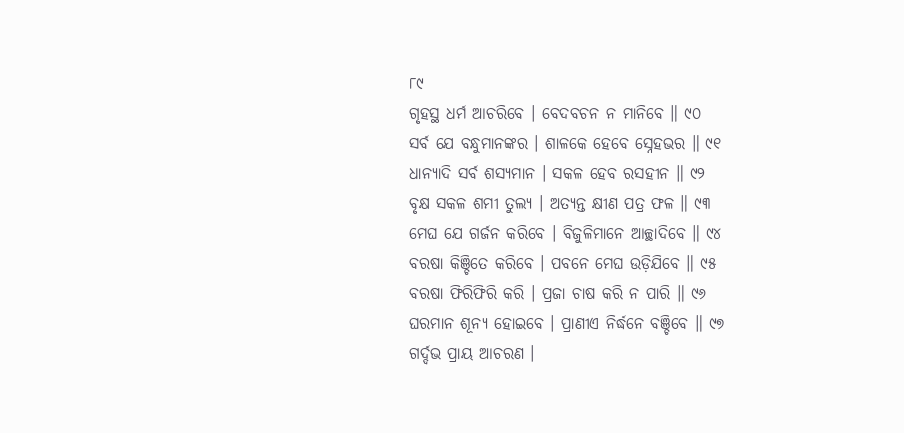୮୯
ଗୃହସ୍ଥ ଧର୍ମ ଆଚରିବେ । ବେଦବଚନ ନ ମାନିବେ ॥ ୯୦
ସର୍ବ ଯେ ବନ୍ଧୁମାନଙ୍କର । ଶାଳକେ ହେବେ ସ୍ନେହଭର ॥ ୯୧
ଧାନ୍ୟାଦି ସର୍ବ ଶସ୍ୟମାନ । ସକଳ ହେବ ରସହୀନ ॥ ୯୨
ବୃକ୍ଷ ସକଳ ଶମୀ ତୁଲ୍ୟ । ଅତ୍ୟନ୍ତ କ୍ଷୀଣ ପତ୍ର ଫଳ ॥ ୯୩
ମେଘ ଯେ ଗର୍ଜନ କରିବେ । ବିଜୁଳିମାନେ ଆଚ୍ଛାଦିବେ ॥ ୯୪
ବରଷା କିଞ୍ଚିତେ କରିବେ । ପବନେ ମେଘ ଉଡ଼ିଯିବେ ॥ ୯୫
ବରଷା ଫିରିଫିରି କରି । ପ୍ରଜା ଚାଷ କରି ନ ପାରି ॥ ୯୬
ଘରମାନ ଶୂନ୍ୟ ହୋଇବେ । ପ୍ରାଣୀଏ ନିର୍ଦ୍ଧନେ ବଞ୍ଚିବେ ॥ ୯୭
ଗର୍ଦ୍ଦଭ ପ୍ରାୟ ଆଚରଣ ।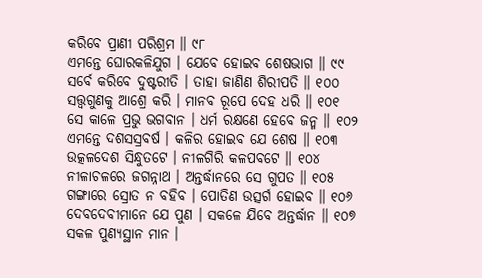କରିବେ ପ୍ରାଣୀ ପରିଶ୍ରମ ॥ ୯୮
ଏମନ୍ତେ ଘୋରକଳିଯୁଗ । ଯେବେ ହୋଇବ ଶେଷଭାଗ ॥ ୯୯
ସର୍ବେ କରିବେ ଦୁଷ୍ଟରୀତି । ତାହା ଜାଣିଣ ଶିରୀପତି ॥ ୧୦୦
ସତ୍ତ୍ୱଗୁଣକୁ ଆଶ୍ରେ କରି । ମାନବ ରୂପେ ଦେହ ଧରି ॥ ୧୦୧
ସେ କାଳେ ପ୍ରଭୁ ଭଗବାନ । ଧର୍ମ ରକ୍ଷଣେ ହେବେ ଜନ୍ମ ॥ ୧୦୨
ଏମନ୍ତେ ଦଶସସ୍ରବର୍ଷ । କଳିର ହୋଇବ ଯେ ଶେଷ ॥ ୧୦୩
ଉତ୍କଳଦେଶ ସିନ୍ଧୁତଟେ । ନୀଳଗିରି କଳପବଟେ ॥ ୧୦୪
ନୀଳାଚଳରେ ଜଗନ୍ନାଥ । ଅନ୍ତର୍ଦ୍ଧାନରେ ସେ ଗୁପତ ॥ ୧୦୫
ଗଙ୍ଗାରେ ସ୍ରୋତ ନ ବହିବ । ପୋତିଣ ଉତ୍ସର୍ଗ ହୋଇବ ॥ ୧୦୬
ଦେବଦେବୀମାନେ ଯେ ପୁଣ । ସକଳେ ଯିବେ ଅନ୍ତର୍ଦ୍ଧାନ ॥ ୧୦୭
ସକଳ ପୁଣ୍ୟସ୍ଥାନ ମାନ ।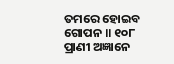ତମରେ ହୋଇବ ଗୋପନ ॥ ୧୦୮
ପ୍ରାଣୀ ଅଜ୍ଞାନେ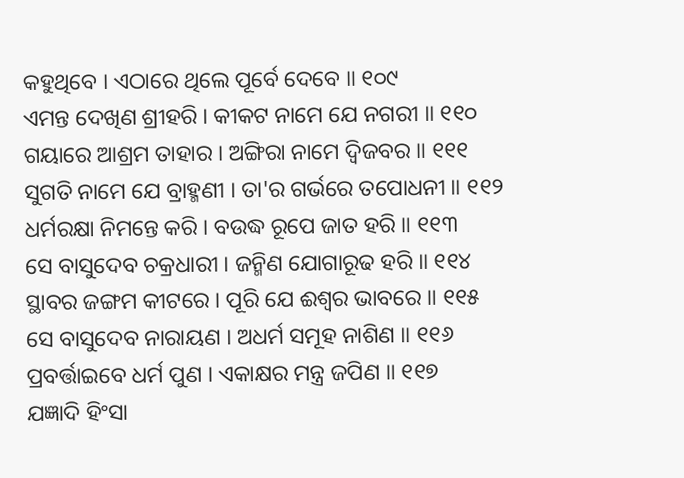କହୁଥିବେ । ଏଠାରେ ଥିଲେ ପୂର୍ବେ ଦେବେ ॥ ୧୦୯
ଏମନ୍ତ ଦେଖିଣ ଶ୍ରୀହରି । କୀକଟ ନାମେ ଯେ ନଗରୀ ॥ ୧୧୦
ଗୟାରେ ଆଶ୍ରମ ତାହାର । ଅଙ୍ଗିରା ନାମେ ଦ୍ୱିଜବର ॥ ୧୧୧
ସୁଗତି ନାମେ ଯେ ବ୍ରାହ୍ମଣୀ । ତା'ର ଗର୍ଭରେ ତପୋଧନୀ ॥ ୧୧୨
ଧର୍ମରକ୍ଷା ନିମନ୍ତେ କରି । ବଉଦ୍ଧ ରୂପେ ଜାତ ହରି ॥ ୧୧୩
ସେ ବାସୁଦେବ ଚକ୍ରଧାରୀ । ଜନ୍ମିଣ ଯୋଗାରୂଢ ହରି ॥ ୧୧୪
ସ୍ଥାବର ଜଙ୍ଗମ କୀଟରେ । ପୂରି ଯେ ଈଶ୍ୱର ଭାବରେ ॥ ୧୧୫
ସେ ବାସୁଦେବ ନାରାୟଣ । ଅଧର୍ମ ସମୂହ ନାଶିଣ ॥ ୧୧୬
ପ୍ରବର୍ତ୍ତାଇବେ ଧର୍ମ ପୁଣ । ଏକାକ୍ଷର ମନ୍ତ୍ର ଜପିଣ ॥ ୧୧୭
ଯଜ୍ଞାଦି ହିଂସା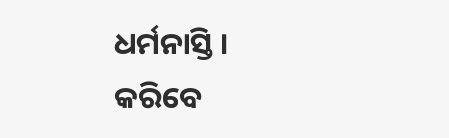ଧର୍ମନାସ୍ତି । କରିବେ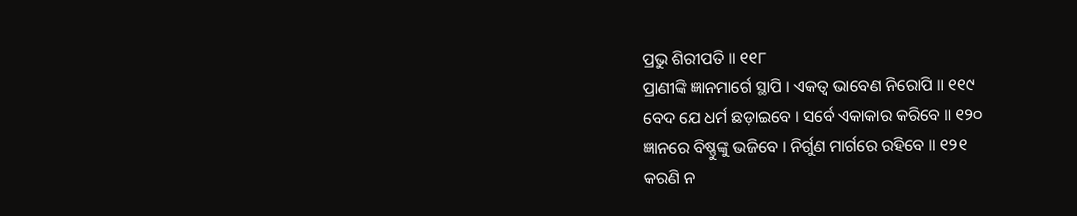ପ୍ରଭୁ ଶିରୀପତି ॥ ୧୧୮
ପ୍ରାଣୀଙ୍କି ଜ୍ଞାନମାର୍ଗେ ସ୍ଥାପି । ଏକତ୍ୱ ଭାବେଣ ନିରୋପି ॥ ୧୧୯
ବେଦ ଯେ ଧର୍ମ ଛଡ଼ାଇବେ । ସର୍ବେ ଏକାକାର କରିବେ ॥ ୧୨୦
ଜ୍ଞାନରେ ବିଷ୍ଣୁଙ୍କୁ ଭଜିବେ । ନିର୍ଗୁଣ ମାର୍ଗରେ ରହିବେ ॥ ୧୨୧
କରଣି ନ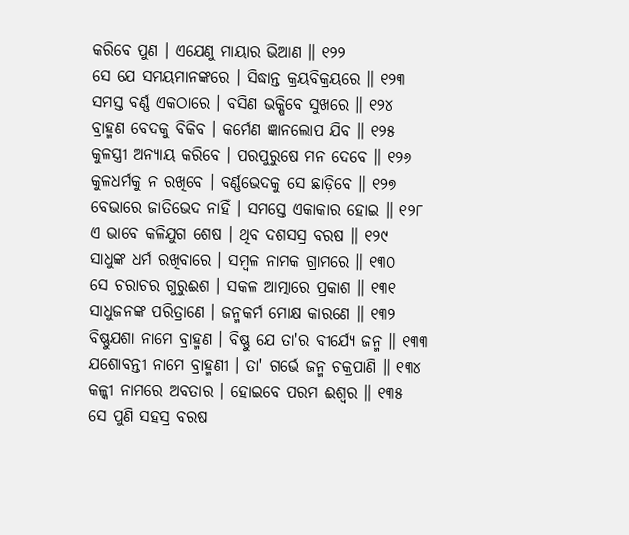କରିବେ ପୁଣ । ଏଯେଣୁ ମାୟାର ଭିଆଣ ॥ ୧୨୨
ସେ ଯେ ସମୟମାନଙ୍କରେ । ସିଦ୍ଧାନ୍ତ କ୍ରୟବିକ୍ରୟରେ ॥ ୧୨୩
ସମସ୍ତ ବର୍ଣ୍ଣ ଏକଠାରେ । ବସିଣ ଭକ୍ଷିବେ ସୁଖରେ ॥ ୧୨୪
ବ୍ରାହ୍ମଣ ବେଦକୁ ବିକିବ । କର୍ମେଣ ଜ୍ଞାନଲୋପ ଯିବ ॥ ୧୨୫
କୁଳସ୍ତ୍ରୀ ଅନ୍ୟାୟ କରିବେ । ପରପୁରୁଷେ ମନ ଦେବେ ॥ ୧୨୬
କୁଳଧର୍ମକୁ ନ ରଖିବେ । ବର୍ଣ୍ଣଭେଦକୁ ସେ ଛାଡ଼ିବେ ॥ ୧୨୭
ବେଭାରେ ଜାତିଭେଦ ନାହିଁ । ସମସ୍ତେ ଏକାକାର ହୋଇ ॥ ୧୨୮
ଏ ଭାବେ କଳିଯୁଗ ଶେଷ । ଥିବ ଦଶସସ୍ର ବରଷ ॥ ୧୨୯
ସାଧୁଙ୍କ ଧର୍ମ ରଖିବାରେ । ସମ୍ବଳ ନାମକ ଗ୍ରାମରେ ॥ ୧୩୦
ସେ ଚରାଚର ଗୁରୁଈଶ । ସକଳ ଆତ୍ମାରେ ପ୍ରକାଶ ॥ ୧୩୧
ସାଧୁଜନଙ୍କ ପରିତ୍ରାଣେ । ଜନ୍ମକର୍ମ ମୋକ୍ଷ କାରଣେ ॥ ୧୩୨
ବିଷ୍ଣୁଯଶା ନାମେ ବ୍ରାହ୍ମଣ । ବିଷ୍ଣୁ ଯେ ତା'ର ବୀର୍ଯ୍ୟେ ଜନ୍ମ ॥ ୧୩୩
ଯଶୋବନ୍ତୀ ନାମେ ବ୍ରାହ୍ମଣୀ । ତା' ଗର୍ଭେ ଜନ୍ମ ଚକ୍ରପାଣି ॥ ୧୩୪
କଳ୍କୀ ନାମରେ ଅବତାର । ହୋଇବେ ପରମ ଈଶ୍ୱର ॥ ୧୩୫
ସେ ପୁଣି ସହସ୍ର ବରଷ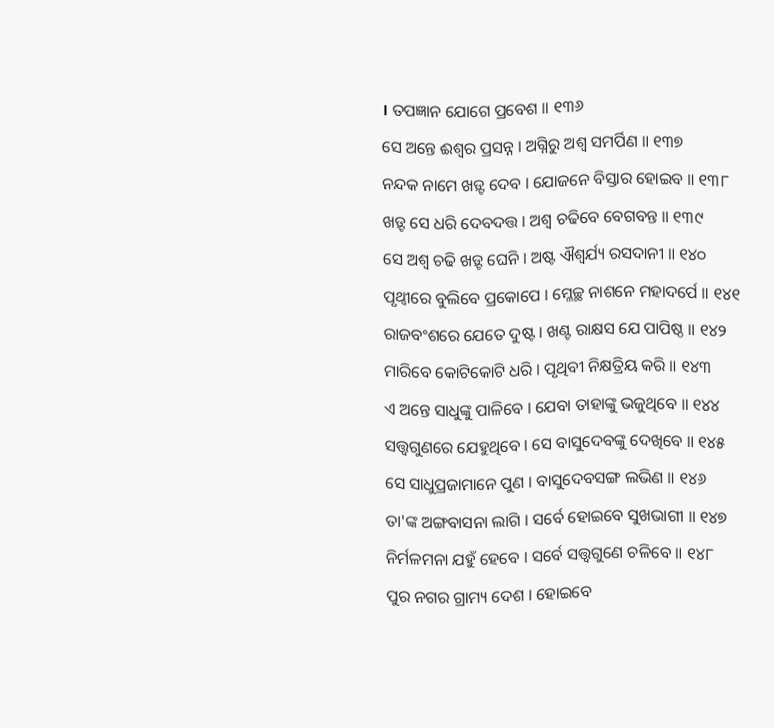। ତପଜ୍ଞାନ ଯୋଗେ ପ୍ରବେଶ ॥ ୧୩୬
ସେ ଅନ୍ତେ ଈଶ୍ୱର ପ୍ରସନ୍ନ । ଅଗ୍ନିରୁ ଅଶ୍ୱ ସମର୍ପିଣ ॥ ୧୩୭
ନନ୍ଦକ ନାମେ ଖଡ଼୍ଟ ଦେବ । ଯୋଜନେ ବିସ୍ତାର ହୋଇବ ॥ ୧୩୮
ଖଡ଼୍ଟ ସେ ଧରି ଦେବଦତ୍ତ । ଅଶ୍ୱ ଚଢିବେ ବେଗବନ୍ତ ॥ ୧୩୯
ସେ ଅଶ୍ୱ ଚଢି ଖଡ଼୍ଟ ଘେନି । ଅଷ୍ଟ ଐଶ୍ୱର୍ଯ୍ୟ ରସଦାନୀ ॥ ୧୪୦
ପୃଥ୍ୱୀରେ ବୁଲିବେ ପ୍ରକୋପେ । ମ୍ଳେଚ୍ଛ ନାଶନେ ମହାଦର୍ପେ ॥ ୧୪୧
ରାଜବଂଶରେ ଯେତେ ଦୁଷ୍ଟ । ଖଣ୍ଟ ରାକ୍ଷସ ଯେ ପାପିଷ୍ଠ ॥ ୧୪୨
ମାରିବେ କୋଟିକୋଟି ଧରି । ପୃଥିବୀ ନିକ୍ଷତ୍ରିୟ କରି ॥ ୧୪୩
ଏ ଅନ୍ତେ ସାଧୁଙ୍କୁ ପାଳିବେ । ଯେବା ତାହାଙ୍କୁ ଭଜୁଥିବେ ॥ ୧୪୪
ସତ୍ତ୍ୱଗୁଣରେ ଯେହୁଥିବେ । ସେ ବାସୁଦେବଙ୍କୁ ଦେଖିବେ ॥ ୧୪୫
ସେ ସାଧୁପ୍ରଜାମାନେ ପୁଣ । ବାସୁଦେବସଙ୍ଗ ଲଭିଣ ॥ ୧୪୬
ତା'ଙ୍କ ଅଙ୍ଗବାସନା ଲାଗି । ସର୍ବେ ହୋଇବେ ସୁଖଭାଗୀ ॥ ୧୪୭
ନିର୍ମଳମନା ଯହୁଁ ହେବେ । ସର୍ବେ ସତ୍ତ୍ୱଗୁଣେ ଚଳିବେ ॥ ୧୪୮
ପୁର ନଗର ଗ୍ରାମ୍ୟ ଦେଶ । ହୋଇବେ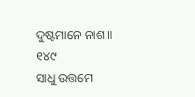ଦୁଷ୍ଟମାନେ ନାଶ ॥ ୧୪୯
ସାଧୁ ଉତ୍ତମେ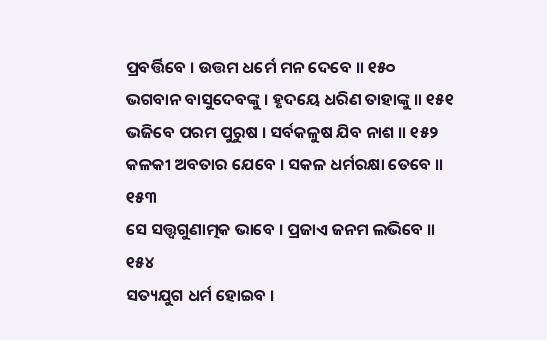ପ୍ରବର୍ତ୍ତିବେ । ଉତ୍ତମ ଧର୍ମେ ମନ ଦେବେ ॥ ୧୫୦
ଭଗବାନ ବାସୁଦେବଙ୍କୁ । ହୃଦୟେ ଧରିଣ ତାହାଙ୍କୁ ॥ ୧୫୧
ଭଜିବେ ପରମ ପୁରୁଷ । ସର୍ବକଳୁଷ ଯିବ ନାଶ ॥ ୧୫୨
କଳକୀ ଅବତାର ଯେବେ । ସକଳ ଧର୍ମରକ୍ଷା ତେବେ ॥ ୧୫୩
ସେ ସତ୍ତ୍ୱଗୁଣାତ୍ମକ ଭାବେ । ପ୍ରଜାଏ ଜନମ ଲଭିବେ ॥ ୧୫୪
ସତ୍ୟଯୁଗ ଧର୍ମ ହୋଇବ ।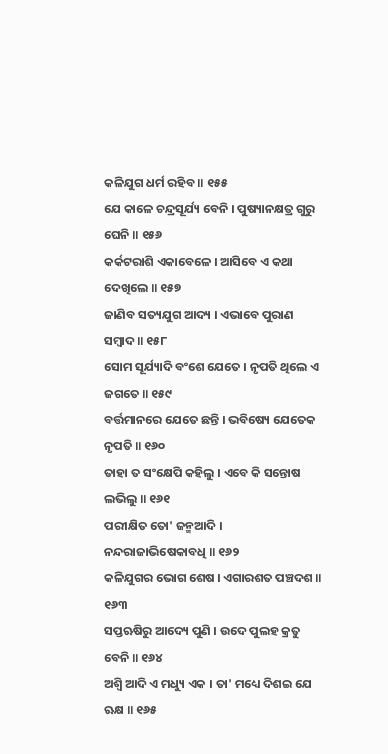କଳିଯୁଗ ଧର୍ମ ରହିବ ॥ ୧୫୫
ଯେ କାଳେ ଚନ୍ଦ୍ରସୂର୍ଯ୍ୟ ବେନି । ପୁଷ୍ୟାନକ୍ଷତ୍ର ଗୁରୁ ଘେନି ॥ ୧୫୬
କର୍କଟରାଶି ଏକାବେଳେ । ଆସିବେ ଏ କଥା ଦେଖିଲେ ॥ ୧୫୭
ଜାଣିବ ସତ୍ୟଯୁଗ ଆଦ୍ୟ । ଏଭାବେ ପୁରାଣ ସମ୍ବାଦ ॥ ୧୫୮
ସୋମ ସୂର୍ଯ୍ୟାଦି ବଂଶେ ଯେତେ । ନୃପତି ଥିଲେ ଏ ଜଗତେ ॥ ୧୫୯
ବର୍ତ୍ତମାନରେ ଯେତେ ଛନ୍ତି । ଭବିଷ୍ୟେ ଯେତେକ ନୃପତି ॥ ୧୬୦
ତାହା ତ ସଂକ୍ଷେପି କହିଲୁ । ଏବେ କି ସନ୍ତୋଷ ଲଭିଲୁ ॥ ୧୬୧
ପରୀକ୍ଷିତ ତୋ' ଜନ୍ମଆଦି । ନନ୍ଦରାଜାଭିଷେକାବଧି ॥ ୧୬୨
କଳିଯୁଗର ଭୋଗ ଶେଷ । ଏଗାରଶତ ପଞ୍ଚଦଶ ॥ ୧୬୩
ସପ୍ତଋଷିରୁ ଆଦ୍ୟେ ପୁଣି । ଉଦେ ପୁଲହ କ୍ରତୁ ବେନି ॥ ୧୬୪
ଅଶ୍ୱି ଆଦି ଏ ମଧ୍ୟୁ ଏକ । ତା' ମଧ୍ୟେ ଦିଶଇ ଯେ ଋକ୍ଷ ॥ ୧୬୫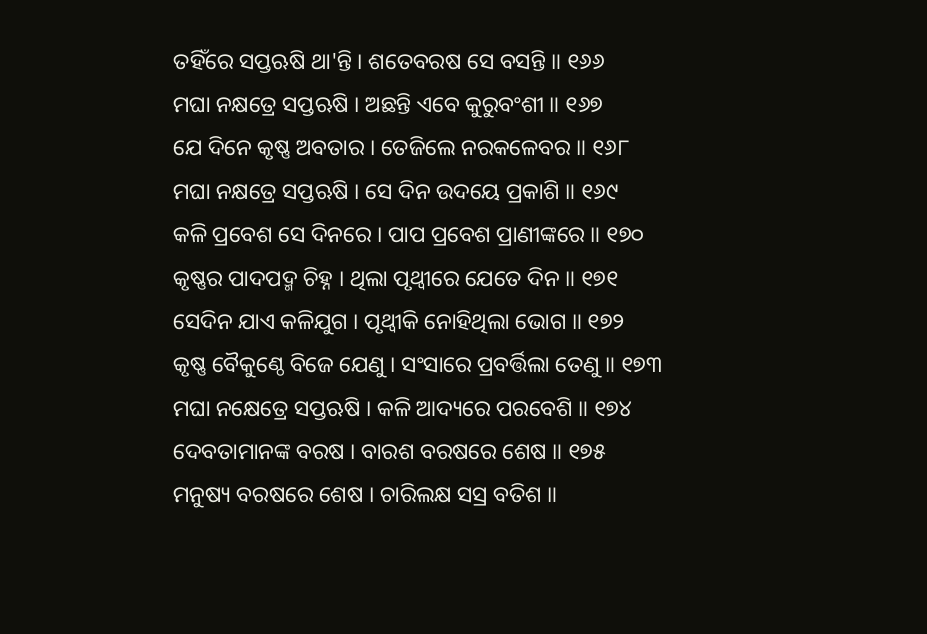ତହିଁରେ ସପ୍ତଋଷି ଥା'ନ୍ତି । ଶତେବରଷ ସେ ବସନ୍ତି ॥ ୧୬୬
ମଘା ନକ୍ଷତ୍ରେ ସପ୍ତଋଷି । ଅଛନ୍ତି ଏବେ କୁରୁବଂଶୀ ॥ ୧୬୭
ଯେ ଦିନେ କୃଷ୍ଣ ଅବତାର । ତେଜିଲେ ନରକଳେବର ॥ ୧୬୮
ମଘା ନକ୍ଷତ୍ରେ ସପ୍ତଋଷି । ସେ ଦିନ ଉଦୟେ ପ୍ରକାଶି ॥ ୧୬୯
କଳି ପ୍ରବେଶ ସେ ଦିନରେ । ପାପ ପ୍ରବେଶ ପ୍ରାଣୀଙ୍କରେ ॥ ୧୭୦
କୃଷ୍ଣର ପାଦପଦ୍ମ ଚିହ୍ନ । ଥିଲା ପୃଥ୍ୱୀରେ ଯେତେ ଦିନ ॥ ୧୭୧
ସେଦିନ ଯାଏ କଳିଯୁଗ । ପୃଥ୍ୱୀକି ନୋହିଥିଲା ଭୋଗ ॥ ୧୭୨
କୃଷ୍ଣ ବୈକୁଣ୍ଠେ ବିଜେ ଯେଣୁ । ସଂସାରେ ପ୍ରବର୍ତ୍ତିଲା ତେଣୁ ॥ ୧୭୩
ମଘା ନକ୍ଷେତ୍ରେ ସପ୍ତଋଷି । କଳି ଆଦ୍ୟରେ ପରବେଶି ॥ ୧୭୪
ଦେବତାମାନଙ୍କ ବରଷ । ବାରଶ ବରଷରେ ଶେଷ ॥ ୧୭୫
ମନୁଷ୍ୟ ବରଷରେ ଶେଷ । ଚାରିଲକ୍ଷ ସସ୍ର ବତିଶ ॥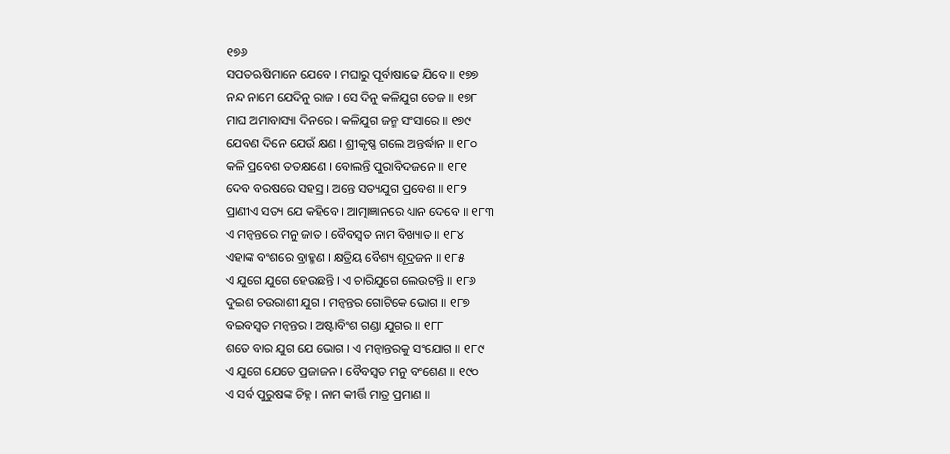୧୭୬
ସପତଋଷିମାନେ ଯେବେ । ମଘାରୁ ପୂର୍ବାଷାଢେ ଯିବେ ॥ ୧୭୭
ନନ୍ଦ ନାମେ ଯେଦିନୁ ରାଜ । ସେ ଦିନୁ କଳିଯୁଗ ତେଜ ॥ ୧୭୮
ମାଘ ଅମାବାସ୍ୟା ଦିନରେ । କଳିଯୁଗ ଜନ୍ମ ସଂସାରେ ॥ ୧୭୯
ଯେବଣ ଦିନେ ଯେଉଁ କ୍ଷଣ । ଶ୍ରୀକୃଷ୍ଣ ଗଲେ ଅନ୍ତର୍ଦ୍ଧାନ ॥ ୧୮୦
କଳି ପ୍ରବେଶ ତତକ୍ଷଣେ । ବୋଲନ୍ତି ପୁରାବିଦଜନେ ॥ ୧୮୧
ଦେବ ବରଷରେ ସହସ୍ର । ଅନ୍ତେ ସତ୍ୟଯୁଗ ପ୍ରବେଶ ॥ ୧୮୨
ପ୍ରାଣୀଏ ସତ୍ୟ ଯେ କହିବେ । ଆତ୍ମାଜ୍ଞାନରେ ଧ୍ୟାନ ଦେବେ ॥ ୧୮୩
ଏ ମନ୍ୱନ୍ତରେ ମନୁ ଜାତ । ବୈବସ୍ୱତ ନାମ ବିଖ୍ୟାତ ॥ ୧୮୪
ଏହାଙ୍କ ବଂଶରେ ବ୍ରାହ୍ମଣ । କ୍ଷତ୍ରିୟ ବୈଶ୍ୟ ଶୂଦ୍ରଜନ ॥ ୧୮୫
ଏ ଯୁଗେ ଯୁଗେ ହେଉଛନ୍ତି । ଏ ଚାରିଯୁଗେ ଲେଉଟନ୍ତି ॥ ୧୮୬
ଦୁଇଶ ଚଉରାଶୀ ଯୁଗ । ମନ୍ୱନ୍ତର ଗୋଟିକେ ଭୋଗ ॥ ୧୮୭
ବଇବସ୍ୱତ ମନ୍ୱନ୍ତର । ଅଷ୍ଟାବିଂଶ ଗଣ୍ଡା ଯୁଗର ॥ ୧୮୮
ଶତେ ବାର ଯୁଗ ଯେ ଭୋଗ । ଏ ମନ୍ୱାନ୍ତରକୁ ସଂଯୋଗ ॥ ୧୮୯
ଏ ଯୁଗେ ଯେତେ ପ୍ରଜାଜନ । ବୈବସ୍ୱତ ମନୁ ବଂଶେଣ ॥ ୧୯୦
ଏ ସର୍ବ ପୁରୁଷଙ୍କ ଚିହ୍ନ । ନାମ କୀର୍ତ୍ତି ମାତ୍ର ପ୍ରମାଣ ॥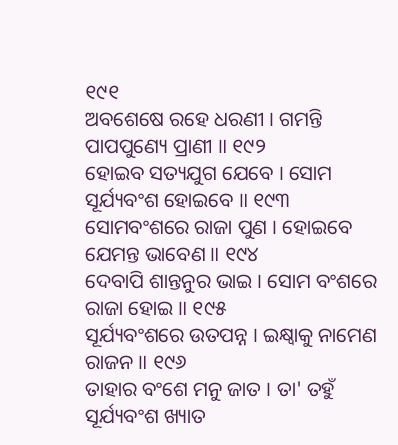୧୯୧
ଅବଶେଷେ ରହେ ଧରଣୀ । ଗମନ୍ତି ପାପପୁଣ୍ୟେ ପ୍ରାଣୀ ॥ ୧୯୨
ହୋଇବ ସତ୍ୟଯୁଗ ଯେବେ । ସୋମ ସୂର୍ଯ୍ୟବଂଶ ହୋଇବେ ॥ ୧୯୩
ସୋମବଂଶରେ ରାଜା ପୁଣ । ହୋଇବେ ଯେମନ୍ତ ଭାବେଣ ॥ ୧୯୪
ଦେବାପି ଶାନ୍ତନୁର ଭାଇ । ସୋମ ବଂଶରେ ରାଜା ହୋଇ ॥ ୧୯୫
ସୂର୍ଯ୍ୟବଂଶରେ ଉତପନ୍ନ । ଇକ୍ଷ୍ୱାକୁ ନାମେଣ ରାଜନ ॥ ୧୯୬
ତାହାର ବଂଶେ ମନୁ ଜାତ । ତା' ତହୁଁ ସୂର୍ଯ୍ୟବଂଶ ଖ୍ୟାତ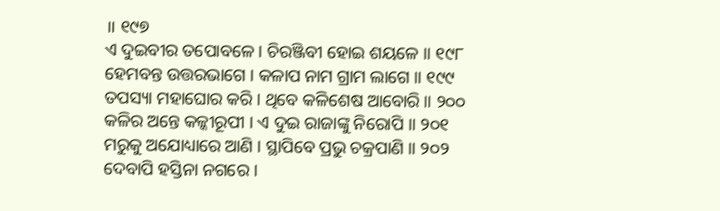॥ ୧୯୭
ଏ ଦୁଇବୀର ତପୋବଳେ । ଚିରଞ୍ଜିବୀ ହୋଇ ଶୟଳେ ॥ ୧୯୮
ହେମବନ୍ତ ଉତ୍ତରଭାଗେ । କଳାପ ନାମ ଗ୍ରାମ ଲାଗେ ॥ ୧୯୯
ତପସ୍ୟା ମହାଘୋର କରି । ଥିବେ କଳିଶେଷ ଆବୋରି ॥ ୨୦୦
କଳିର ଅନ୍ତେ କଳ୍କୀରୂପୀ । ଏ ଦୁଇ ରାଜାଙ୍କୁ ନିରୋପି ॥ ୨୦୧
ମରୁକୁ ଅଯୋଧ୍ୟାରେ ଆଣି । ସ୍ଥାପିବେ ପ୍ରଭୁ ଚକ୍ରପାଣି ॥ ୨୦୨
ଦେବାପି ହସ୍ତିନା ନଗରେ ।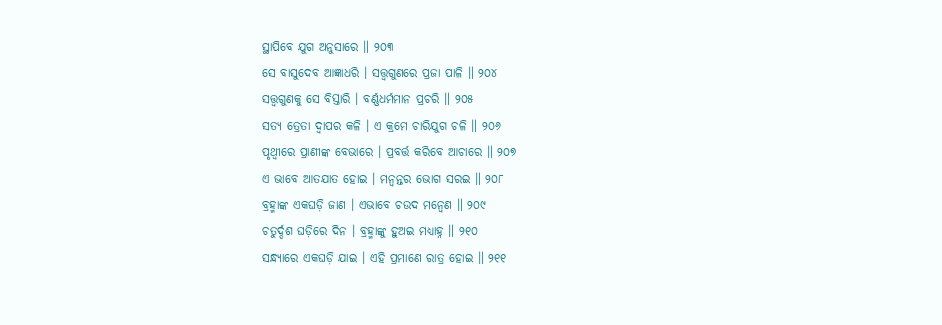ସ୍ଥାପିବେ ଯୁଗ ଅନୁସାରେ ॥ ୨୦୩
ସେ ବାସୁଦେବ ଆଜ୍ଞାଧରି । ସତ୍ତ୍ୱଗୁଣରେ ପ୍ରଜା ପାଳି ॥ ୨୦୪
ସତ୍ତ୍ୱଗୁଣକୁ ସେ ବିସ୍ତାରି । ବର୍ଣ୍ଣଧର୍ମମାନ ପ୍ରଚରି ॥ ୨୦୫
ସତ୍ୟ ତ୍ରେତା ଦ୍ୱାପର କଳି । ଏ କ୍ରମେ ଚାରିଯୁଗ ଚଳି ॥ ୨୦୬
ପୃଥ୍ୱୀରେ ପ୍ରାଣୀଙ୍କ ବେଭାରେ । ପ୍ରବର୍ତ୍ତ କରିବେ ଆଚାରେ ॥ ୨୦୭
ଏ ଭାବେ ଆତଯାତ ହୋଇ । ମନ୍ୱନ୍ତର ଭୋଗ ସରଇ ॥ ୨୦୮
ବ୍ରହ୍ମାଙ୍କ ଏକଘଡ଼ି ଜାଣ । ଏଭାବେ ଚଉଦ ମନ୍ୱେଣ ॥ ୨୦୯
ଚତୁର୍ଦ୍ଦଶ ଘଡ଼ିରେ ଦିନ । ବ୍ରହ୍ମାଙ୍କୁ ହୁଅଇ ମଧ୍ୟାହ୍ନ ॥ ୨୧୦
ସନ୍ଧ୍ୟାରେ ଏକଘଡ଼ି ଯାଇ । ଏହି ପ୍ରମାଣେ ରାତ୍ର ହୋଇ ॥ ୨୧୧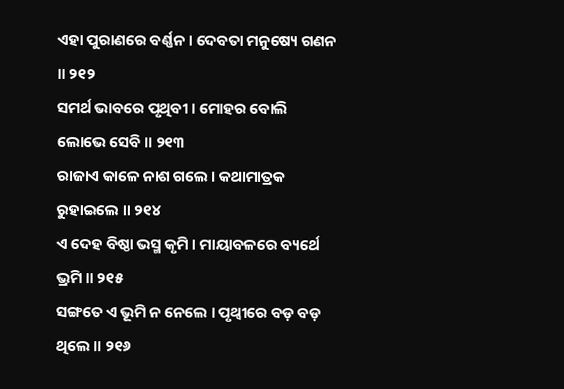ଏହା ପୁରାଣରେ ବର୍ଣ୍ଣନ । ଦେବତା ମନୁଷ୍ୟେ ଗଣନ ॥ ୨୧୨
ସମର୍ଥ ଭାବରେ ପୃଥିବୀ । ମୋହର ବୋଲି ଲୋଭେ ସେବି ॥ ୨୧୩
ରାଜାଏ କାଳେ ନାଶ ଗଲେ । କଥାମାତ୍ରକ ରୁହାଇଲେ ॥ ୨୧୪
ଏ ଦେହ ବିଷ୍ଠା ଭସ୍ମ କୃମି । ମାୟାବଳରେ ବ୍ୟର୍ଥେ ଭ୍ରମି ॥ ୨୧୫
ସଙ୍ଗତେ ଏ ଭୂମି ନ ନେଲେ । ପୃଥ୍ୱୀରେ ବଡ଼ ବଡ଼ ଥିଲେ ॥ ୨୧୬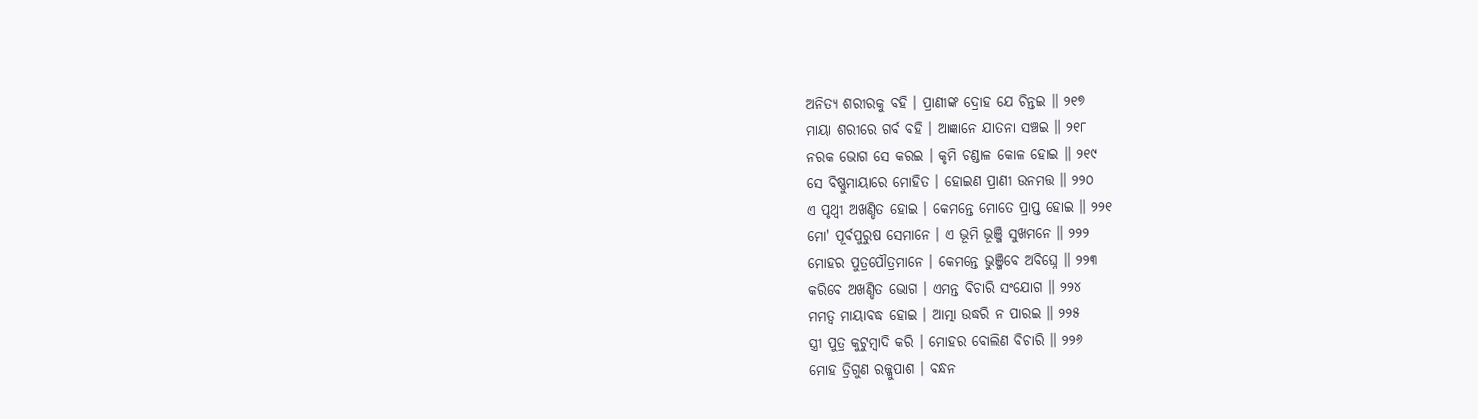ଅନିତ୍ୟ ଶରୀରକୁ ବହି । ପ୍ରାଣୀଙ୍କ ଦ୍ରୋହ ଯେ ଚିନ୍ତଇ ॥ ୨୧୭
ମାୟା ଶରୀରେ ଗର୍ବ ବହି । ଆଜ୍ଞାନେ ଯାତନା ସଞ୍ଚଇ ॥ ୨୧୮
ନରକ ଭୋଗ ସେ କରଇ । କୃମି ଚଣ୍ଡାଳ କୋଳ ହୋଇ ॥ ୨୧୯
ସେ ବିଷ୍ଣୁମାୟାରେ ମୋହିତ । ହୋଇଣ ପ୍ରାଣୀ ଉନମତ୍ତ ॥ ୨୨୦
ଏ ପୃଥ୍ୱୀ ଅଖଣ୍ଡିତ ହୋଇ । କେମନ୍ତେ ମୋତେ ପ୍ରାପ୍ତ ହୋଇ ॥ ୨୨୧
ମୋ' ପୂର୍ବପୁରୁଷ ସେମାନେ । ଏ ଭୂମି ଭୂଞ୍ଜି ସୁଖମନେ ॥ ୨୨୨
ମୋହର ପୁତ୍ରପୌତ୍ରମାନେ । କେମନ୍ତେ ଭୁଞ୍ଜିବେ ଅବିଘ୍ନେ ॥ ୨୨୩
କରିବେ ଅଖଣ୍ଡିତ ଭୋଗ । ଏମନ୍ତ ବିଚାରି ସଂଯୋଗ ॥ ୨୨୪
ମମତ୍ୱ ମାୟାବଦ୍ଧ ହୋଇ । ଆତ୍ମା ଉଦ୍ଧରି ନ ପାରଇ ॥ ୨୨୫
ସ୍ତ୍ରୀ ପୁତ୍ର କୁଟୁମ୍ବାଦି କରି । ମୋହର ବୋଲିଣ ବିଚାରି ॥ ୨୨୬
ମୋହ ତ୍ରିଗୁଣ ରଜ୍ଜୁପାଶ । ବନ୍ଧନ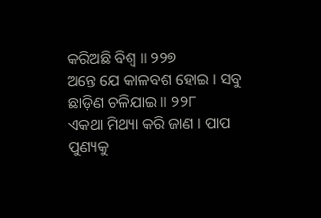କରିଅଛି ବିଶ୍ୱ ॥ ୨୨୭
ଅନ୍ତେ ଯେ କାଳବଶ ହୋଇ । ସବୁ ଛାଡ଼ିଣ ଚଳିଯାଇ ॥ ୨୨୮
ଏକଥା ମିଥ୍ୟା କରି ଜାଣ । ପାପ ପୁଣ୍ୟକୁ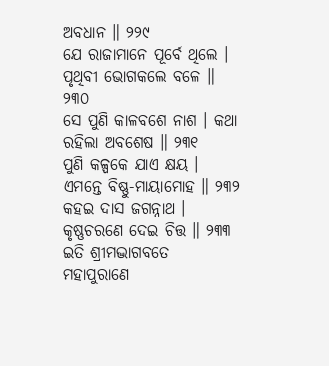ଅବଧାନ ॥ ୨୨୯
ଯେ ରାଜାମାନେ ପୂର୍ବେ ଥିଲେ । ପୃଥିବୀ ଭୋଗକଲେ ବଳେ ॥ ୨୩୦
ସେ ପୁଣି କାଳବଶେ ନାଶ । କଥା ରହିଲା ଅବଶେଷ ॥ ୨୩୧
ପୁଣି କଳ୍ପକେ ଯାଏ କ୍ଷୟ । ଏମନ୍ତେ ବିଷ୍ଣୁ-ମାୟାମୋହ ॥ ୨୩୨
କହଇ ଦାସ ଜଗନ୍ନାଥ । କୃଷ୍ଣଚରଣେ ଦେଇ ଚିତ୍ତ ॥ ୨୩୩
ଇତି ଶ୍ରୀମଦ୍ଭାଗବତେ ମହାପୁରାଣେ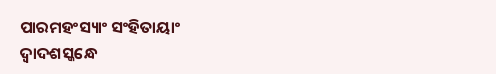ପାରମହଂସ୍ୟାଂ ସଂହିତାୟାଂ
ଦ୍ୱାଦଶସ୍କନ୍ଧେ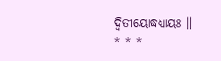ଦ୍ୱିତୀୟୋଦ୍ଧଧ୍ୟାୟଃ ॥
* * *